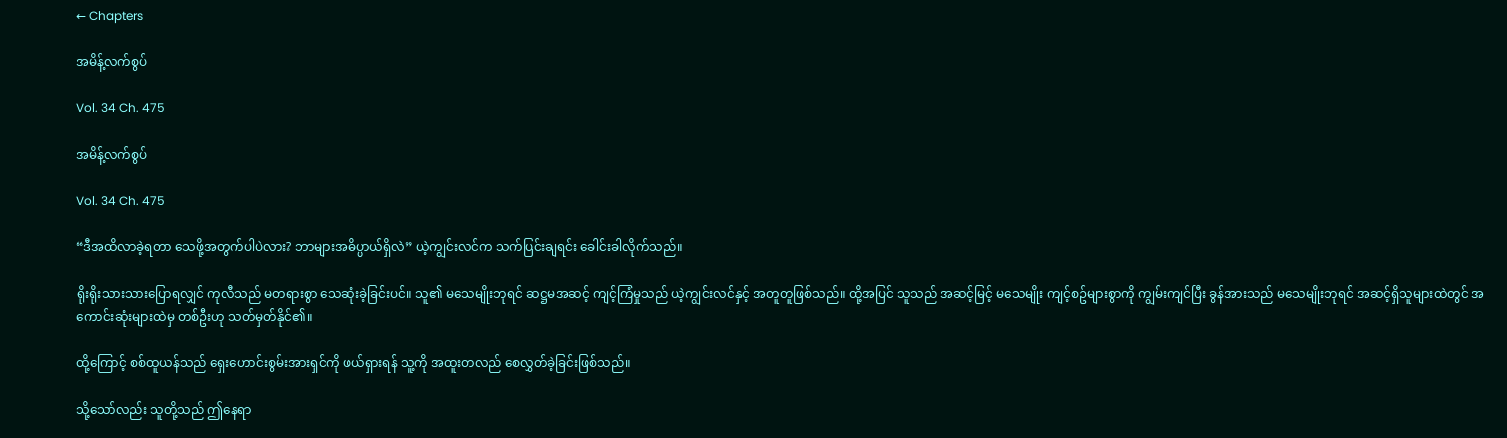← Chapters

အမိန့်လက်စွပ်

Vol. 34 Ch. 475

အမိန့်လက်စွပ်

Vol. 34 Ch. 475

“ဒီအထိလာခဲ့ရတာ သေဖို့အတွက်ပါပဲလား? ဘာများအဓိပ္ပာယ်ရှိလဲ” ယဲ့ကျွင်းလင်က သက်ပြင်းချရင်း ခေါင်းခါလိုက်သည်။

ရိုးရိုးသားသားပြောရလျှင် ကုလီသည် မတရားစွာ သေဆုံးခဲ့ခြင်းပင်။ သူ၏ မသေမျိုးဘုရင် ဆဋ္ဌမအဆင့် ကျင့်ကြံမှုသည် ယဲ့ကျွင်းလင်နှင့် အတူတူဖြစ်သည်။ ထို့အပြင် သူသည် အဆင့်မြင့် မသေမျိုး ကျင့်စဥ်များစွာကို ကျွမ်းကျင်ပြီး ခွန်အားသည် မသေမျိုးဘုရင် အဆင့်ရှိသူများထဲတွင် အကောင်းဆုံးများထဲမှ တစ်ဦးဟု သတ်မှတ်နိုင်၏။

ထို့ကြောင့် စစ်ထူယန်သည် ရှေးဟောင်းစွမ်းအားရှင်ကို ဖယ်ရှားရန် သူ့ကို အထူးတလည် စေလွှတ်ခဲ့ခြင်းဖြစ်သည်။

သို့သော်လည်း သူတို့သည် ဤနေရာ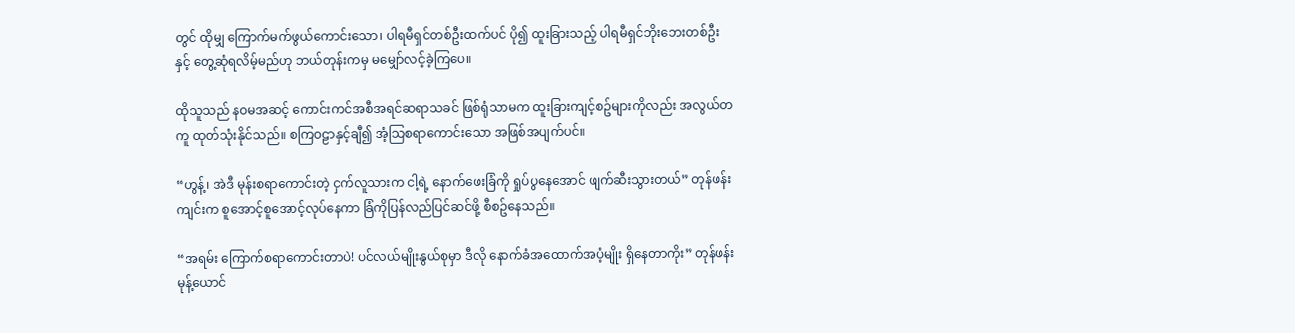တွင် ထိုမျှ ကြောက်မက်ဖွယ်ကောင်းသော၊ ပါရမီရှင်တစ်ဦးထက်ပင် ပို၍ ထူးခြားသည့် ပါရမီရှင်ဘိုးဘေးတစ်ဦးနှင့် တွေ့ဆုံရလိမ့်မည်ဟု ဘယ်တုန်းကမှ မမျှော်လင့်ခဲ့ကြပေ။

ထိုသူသည် နဝမအဆင့် ကောင်းကင်အစီအရင်ဆရာသခင် ဖြစ်ရုံသာမက ထူးခြားကျင့်စဥ်များကိုလည်း အလွယ်တကူ ထုတ်သုံးနိုင်သည်။ စကြဝဠာနှင့်ချီ၍ အံ့သြစရာကောင်းသော အဖြစ်အပျက်ပင်။

“ဟွန့်၊ အဲဒီ မုန်းစရာကောင်းတဲ့ ငှက်လူသားက ငါ့ရဲ့ နောက်ဖေးခြံကို ရှုပ်ပွနေအောင် ဖျက်ဆီးသွားတယ်” တုန်ဖန်းကျင်းက စူအောင့်စူအောင့်လုပ်နေကာ ခြံကိုပြန်လည်ပြင်ဆင်ဖို့ စီစဥ်နေသည်။

“အရမ်း ကြောက်စရာကောင်းတာပဲ! ပင်လယ်မျိုးနွယ်စုမှာ ဒီလို နောက်ခံအထောက်အပံ့မျိုး ရှိနေတာကိုး” တုန်ဖန်းမုန့်ယောင်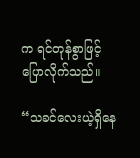က ရင်တုန်စွာဖြင့် ပြောလိုက်သည်။

“သခင်လေးယဲ့ရှိနေ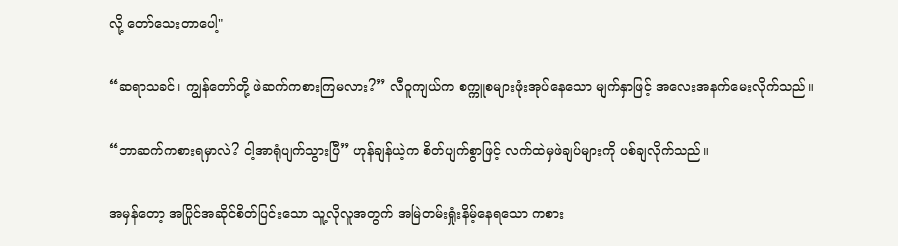လို့ တော်သေးတာပေါ့"

“ဆရာသခင်၊ ကျွန်တော်တို့ ဖဲဆက်ကစားကြမလား?” လီဝူကျယ်က စက္ကူစများဖုံးအုပ်နေသော မျက်နှာဖြင့် အလေးအနက်မေးလိုက်သည်။

“ဘာဆက်ကစားရမှာလဲ? ငါ့အာရုံပျက်သွားပြီ” ဟုန်ချန်ယဲ့က စိတ်ပျက်စွာဖြင့် လက်ထဲမှဖဲချပ်များကို ပစ်ချလိုက်သည်။

အမှန်တော့ အပြိုင်အဆိုင်စိတ်ပြင်းသော သူ့လိုလူအတွက် အမြဲတမ်းရှုံးနိမ့်နေရသော ကစား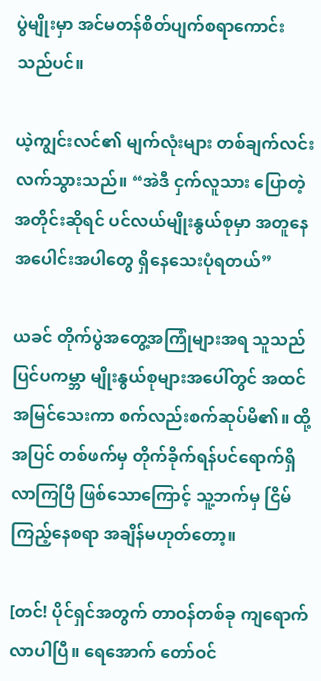ပွဲမျိုးမှာ အင်မတန်စိတ်ပျက်စရာကောင်းသည်ပင်။

ယဲ့ကျွင်းလင်၏ မျက်လုံးများ တစ်ချက်လင်းလက်သွားသည်။ “အဲဒီ ငှက်လူသား ပြောတဲ့အတိုင်းဆိုရင် ပင်လယ်မျိုးနွယ်စုမှာ အတူနေအပေါင်းအပါတွေ ရှိနေသေးပုံရတယ်”

ယခင် တိုက်ပွဲအတွေ့အကြုံများအရ သူသည် ပြင်ပကမ္ဘာ မျိုးနွယ်စုများအပေါ်တွင် အထင်အမြင်သေးကာ စက်လည်းစက်ဆုပ်မိ၏။ ထို့အပြင် တစ်ဖက်မှ တိုက်ခိုက်ရန်ပင်ရောက်ရှိလာကြပြီ ဖြစ်သောကြောင့် သူ့ဘက်မှ ငြိမ်ကြည့်နေစရာ အချိန်မဟုတ်တော့။

[တင်! ပိုင်ရှင်အတွက် တာဝန်တစ်ခု ကျရောက်လာပါပြီ။ ရေအောက် တော်ဝင်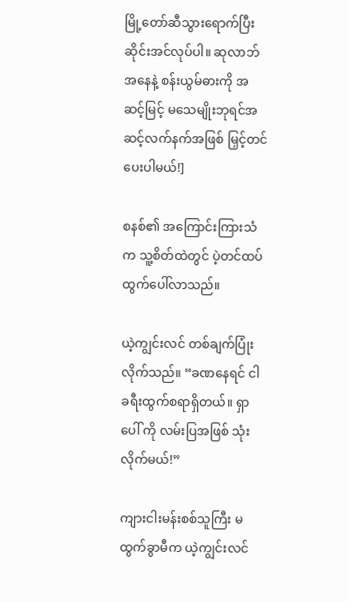မြို့တော်ဆီသွားရောက်ပြီး ဆိုင်းအင်လုပ်ပါ။ ဆုလာဘ်အနေနဲ့ စန်းယွမ်ဓားကို အဆင့်မြင့် မသေမျိုးဘုရင်အဆင့်လက်နက်အဖြစ် မြှင့်တင်ပေးပါမယ်!]

စနစ်၏ အကြောင်းကြားသံက သူ့စိတ်ထဲတွင် ပဲ့တင်ထပ်ထွက်ပေါ်လာသည်။

ယဲ့ကျွင်းလင် တစ်ချက်ပြုံးလိုက်သည်။ “ခဏနေရင် ငါခရီးထွက်စရာရှိတယ်။ ရှာပေါ် ကို လမ်းပြအဖြစ် သုံးလိုက်မယ်!”

ကျားငါးမန်းစစ်သူကြီး မထွက်ခွာမီက ယဲ့ကျွင်းလင်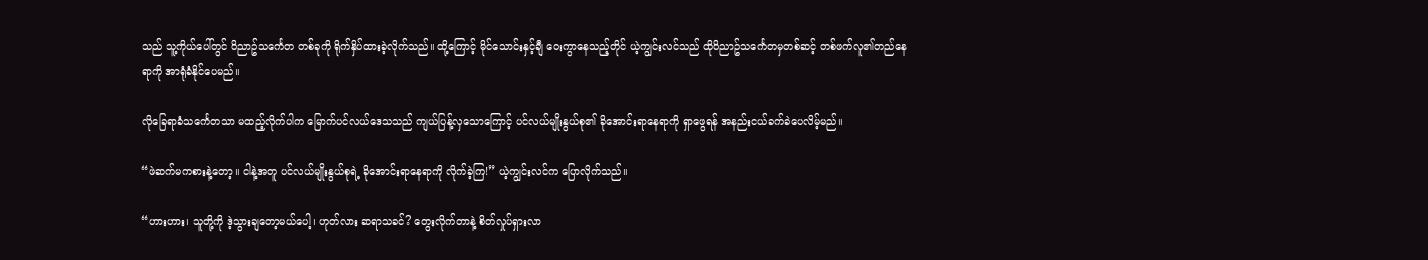သည် သူ့ကိုယ်ပေါ်တွင် ဝိညာဥ်သင်္ကေတ တစ်ခုကို ရိုက်နှိပ်ထားခဲ့လိုက်သည်။ ထို့ကြောင့် မိုင်သောင်းနှင့်ချီ ဝေးကွာနေသည့်တိုင် ယဲ့ကျွင်းလင်သည် ထိုဝိညာဥ်သင်္ကေတမှတစ်ဆင့် တစ်ဖက်လူ၏တည်နေရာကို အာရုံခံနိုင်ပေမည်။

လိုခြေရာခံသင်္ကေတသာ မထည့်လိုက်ပါက မြောက်ပင်လယ်ဒေသသည် ကျယ်ပြန့်လှသောကြောင့် ပင်လယ်မျိုးနွယ်စု၏ ခိုအောင်းရာနေရာကို ရှာဖွေရန် အနည်းငယ်ခက်ခဲပေလိမ့်မည်။

“ဖဲဆက်မကစားနဲ့တော့။ ငါနဲ့အတူ ပင်လယ်မျိုးနွယ်စုရဲ့ ခိုအောင်းရာနေရာကို လိုက်ခဲ့ကြ!” ယဲ့ကျွင်းလင်က ပြောလိုက်သည်။

“ဟားဟား၊ သူတို့ကို ဒဲ့သွားချတော့မယ်ပေါ့၊ ဟုတ်လား ဆရာသခင်? တွေးလိုက်တာနဲ့ စိတ်လှုပ်ရှားလာ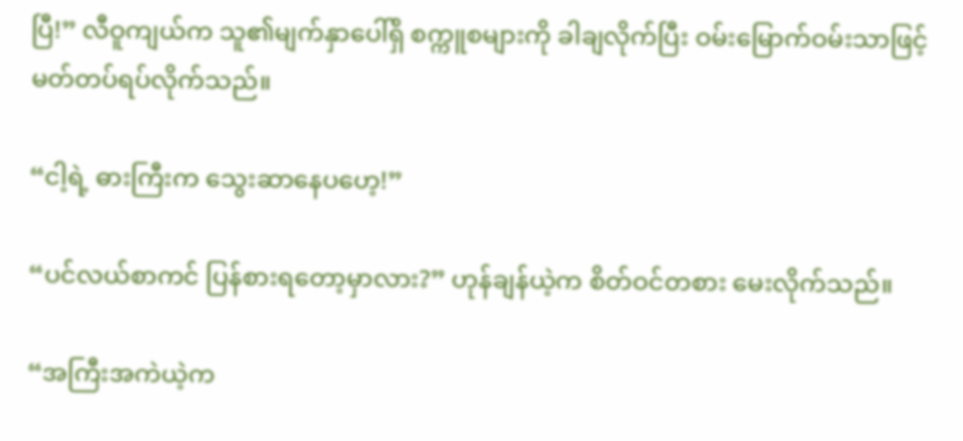ပြီ!” လီဝူကျယ်က သူ၏မျက်နှာပေါ်ရှိ စက္ကူစများကို ခါချလိုက်ပြီး ဝမ်းမြောက်ဝမ်းသာဖြင့် မတ်တပ်ရပ်လိုက်သည်။

“ငါ့ရဲ့ ဓားကြီးက သွေးဆာနေပဟေ့!”

“ပင်လယ်စာကင် ပြန်စားရတော့မှာလား?” ဟုန်ချန်ယဲ့က စိတ်ဝင်တစား မေးလိုက်သည်။

“အကြီးအကဲယဲ့က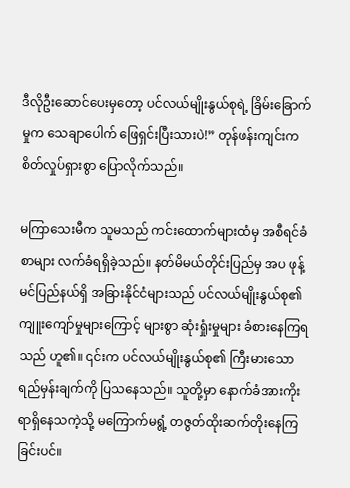ဒီလိုဦး‌ဆောင်ပေးမှတော့ ပင်လယ်မျိုးနွယ်စုရဲ့ ခြိမ်းခြောက်မှုက သေချာပေါက် ဖြေရှင်းပြီးသားပဲ!” တုန်ဖန်းကျင်းက စိတ်လှုပ်ရှားစွာ ပြောလိုက်သည်။

မကြာသေးမီက သူမသည် ကင်းထောက်များထံမှ အစီရင်ခံစာများ လက်ခံရရှိခဲ့သည်။ နတ်မိမယ်တိုင်းပြည်မှ အပ ဖုန့်မင်ပြည်နယ်ရှိ အခြားနိုင်ငံများသည် ပင်လယ်မျိုးနွယ်စု၏ ကျူးကျော်မှုများကြောင့် များစွာ ဆုံးရှုံးမှုများ ခံစားနေကြရသည် ဟူ၏။ ၎င်းက ပင်လယ်မျိုးနွယ်စု၏ ကြီးမားသော ရည်မှန်းချက်ကို ပြသနေသည်။ သူတို့မှာ နောက်ခံအားကိုးရာရှိနေသကဲ့သို့ မကြောက်မရွံ့ တဇွတ်ထိုးဆက်တိုးနေကြခြင်းပင်။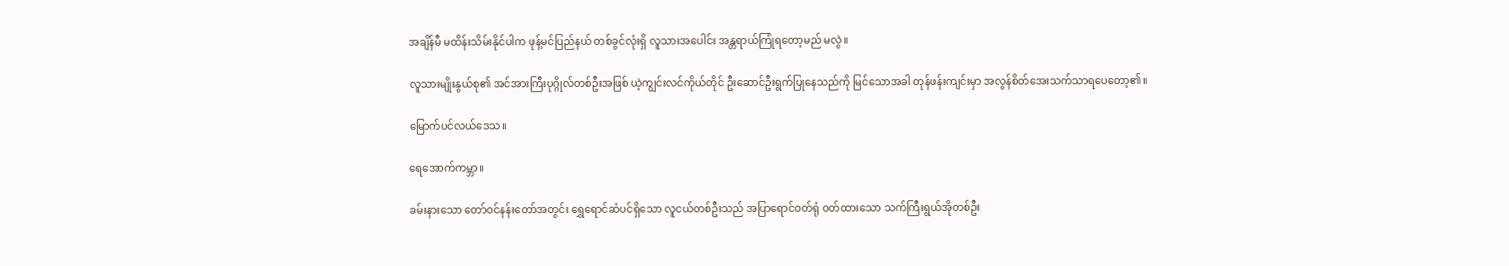အချိန်မီ မထိန်းသိမ်းနိုင်ပါက ဖုန့်မင်ပြည်နယ် တစ်ခွင်လုံးရှိ လူသားအပေါင်း အန္တရာယ်ကြုံရတော့မည် မလွဲ။

လူသားမျိုးနွယ်စု၏ အင်အားကြီးပုဂ္ဂိုလ်တစ်ဦးအဖြစ် ယဲ့ကျွင်းလင်ကိုယ်တိုင် ဦးဆောင်ဦးရွက်ပြုနေသည်ကို မြင်သောအခါ တုန်ဖန်းကျင်းမှာ အလွန်စိတ်အေးသက်သာရပေတော့၏။

မြောက်ပင်လယ်ဒေသ။

ရေအောက်ကမ္ဘာ။

ခမ်းနားသော တော်ဝင်နန်းတော်အတွင်း ရွှေရောင်ဆံပင်ရှိသော လူငယ်တစ်ဦးသည် အပြာရောင်ဝတ်ရုံ ဝတ်ထားသော သက်ကြီးရွယ်အိုတစ်ဦး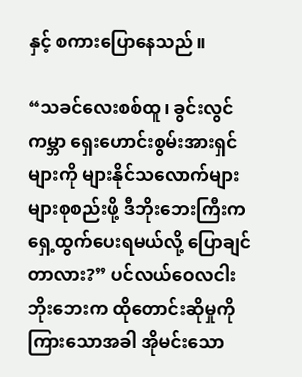နှင့် စကားပြောနေသည်။

“သခင်လေးစစ်ထူ၊ ခွင်းလွင်ကမ္ဘာ ရှေးဟောင်းစွမ်းအားရှင်များကို များနိုင်သလောက်များများစုစည်းဖို့ ဒီဘိုးဘေးကြီးက ရှေ့ထွက်ပေးရမယ်လို့ ပြောချင်တာလား?” ပင်လယ်ဝေလငါးဘိုးဘေးက ထိုတောင်းဆိုမှုကို ကြားသောအခါ အိုမင်းသော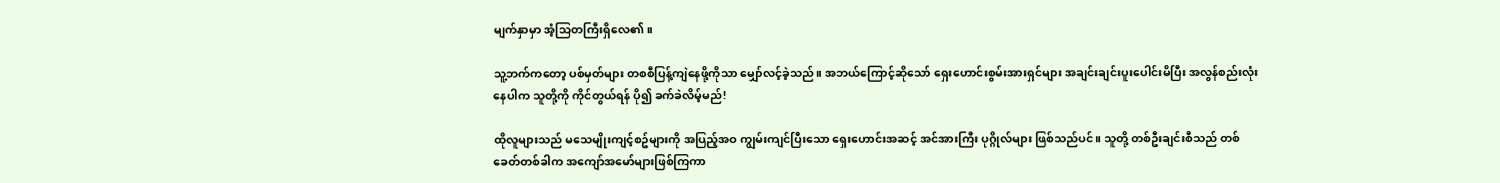မျက်နှာမှာ အံ့သြတကြီးရှိလေ၏။

သူ့ဘက်ကတော့ ပစ်မှတ်များ တစစီပြန့်ကျဲနေဖို့ကိုသာ မျှော်လင့်ခဲ့သည်။ အဘယ်ကြောင့်ဆိုသော် ရှေးဟောင်းစွမ်းအားရှင်များ အချင်းချင်းပူးပေါင်းမိပြီး အလွန်စည်းလုံးနေပါက သူတို့ကို ကိုင်တွယ်ရန် ပို၍ ခက်ခဲလိမ့်မည်!

ထိုလူများသည် မသေမျိုးကျင့်စဥ်များကို အပြည့်အဝ ကျွမ်းကျင်ပြီးသော ရှေးဟောင်းအဆင့် အင်အားကြီး ပုဂ္ဂိုလ်များ ဖြစ်သည်ပင်။ သူတို့ တစ်ဦးချင်းစီသည် တစ်ခေတ်တစ်ခါက အကျော်အမော်များဖြစ်ကြကာ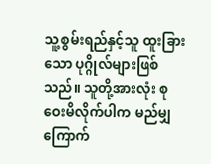သူ့စွမ်းရည်နှင့်သူ ထူးခြားသော ပုဂ္ဂိုလ်များဖြစ်သည်။ သူတို့အားလုံး စုဝေးမိလိုက်ပါက မည်မျှ ကြောက်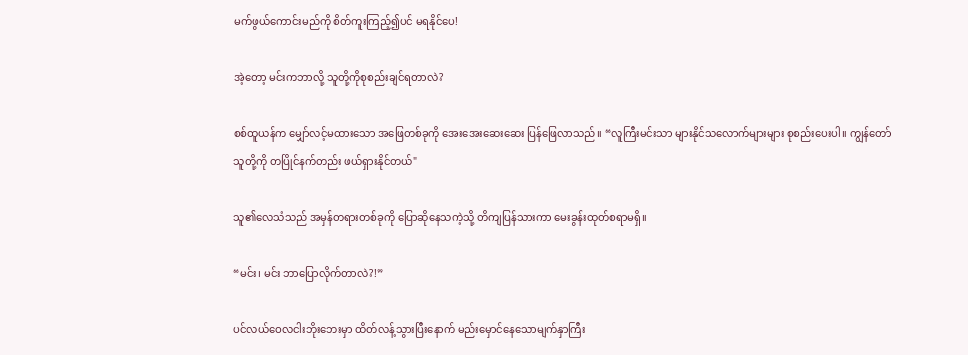မက်ဖွယ်ကောင်းမည်ကို စိတ်ကူးကြည့်၍ပင် မရနိုင်ပေ!

အဲ့တော့ မင်းကဘာလို့ သူတို့ကိုစုစည်းချင်ရတာလဲ?

စစ်ထူယန်က မျှော်လင့်မထားသော အဖြေတစ်ခုကို အေးအေးဆေးဆေး ပြန်ဖြေလာသည်။ “လူကြီးမင်းသာ များနိုင်သလောက်များများ စုစည်းပေးပါ။ ကျွန်တော်သူတို့ကို တပြိုင်နက်တည်း ဖယ်ရှားနိုင်တယ်"

သူ၏လေသံသည် အမှန်တရားတစ်ခုကို ပြောဆိုနေသကဲ့သို့ တိကျပြန်သားကာ မေးခွန်းထုတ်စရာမရှိ။

“မင်း၊ မင်း ဘာပြောလိုက်တာလဲ?!”

ပင်လယ်ဝေလငါးဘိုးဘေးမှာ ထိတ်လန့်သွားပြီးနောက် မည်းမှောင်နေသောမျက်နှာကြီး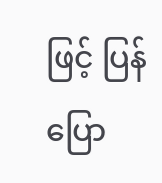ဖြင့် ပြန်ပြော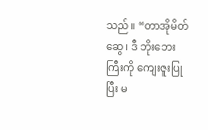သည်။ “တာအိုမိတ်ဆွေ၊ ဒီ ဘိုးဘေးကြီးကို ကျေးဇူးပြုပြီး မ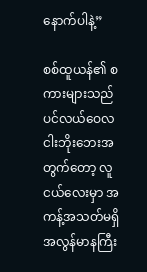နောက်ပါနဲ့”

စစ်ထူယန်၏ စကားများသည် ပင်လယ်ဝေလငါးဘိုးဘေးအတွက်တော့ လူငယ်လေးမှာ အကန့်အသတ်မရှိ အလွန်မာနကြီး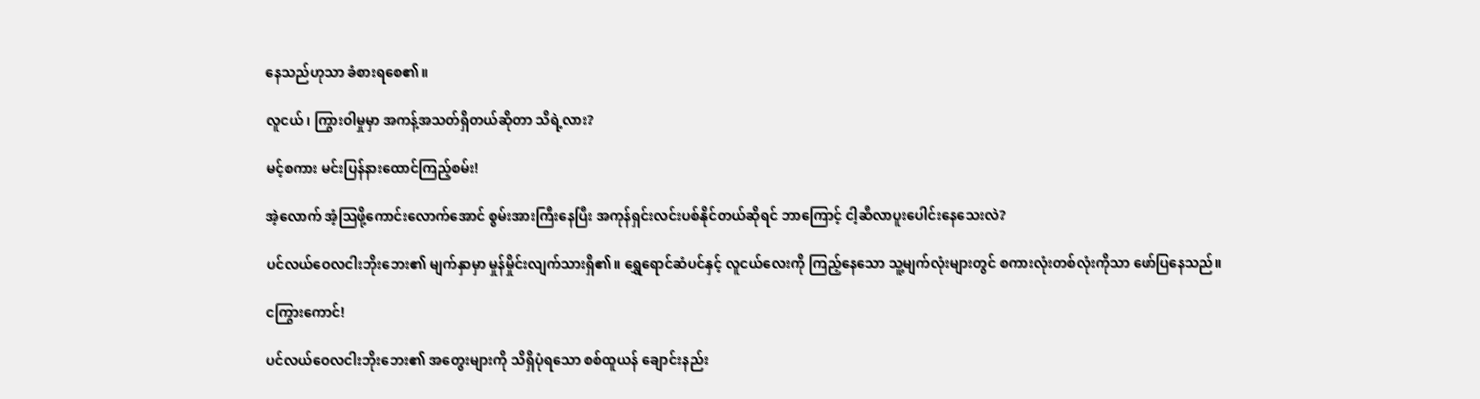နေသည်ဟုသာ ခံစားရစေ၏။

လူငယ်၊ ကြွားဝါမှုမှာ အကန့်အသတ်ရှိတယ်ဆိုတာ သိရဲ့လား?

မင့်စကား မင်းပြန်နားထောင်ကြည့်စမ်း!

အဲ့လောက် အံ့သြဖို့ကောင်းလောက်အောင် စွမ်းအားကြီးနေပြီး အကုန်ရှင်းလင်းပစ်နိုင်တယ်ဆိုရင် ဘာကြောင့် ငါ့ဆီလာပူးပေါင်းနေသေးလဲ?

ပင်လယ်ဝေလငါးဘိုးဘေး၏ မျက်နှာမှာ မှုန်မှိုင်းလျက်သားရှိ၏။ ရွှေရောင်ဆံပင်နှင့် လူငယ်လေးကို ကြည့်နေသော သူ့မျက်လုံးများတွင် စကားလုံးတစ်လုံးကိုသာ ဖော်ပြနေသည်။

ငကြွားကောင်!

ပင်လယ်ဝေလငါးဘိုးဘေး၏ အတွေးများကို သိရှိပုံရသော စစ်ထူယန် ချောင်းနည်း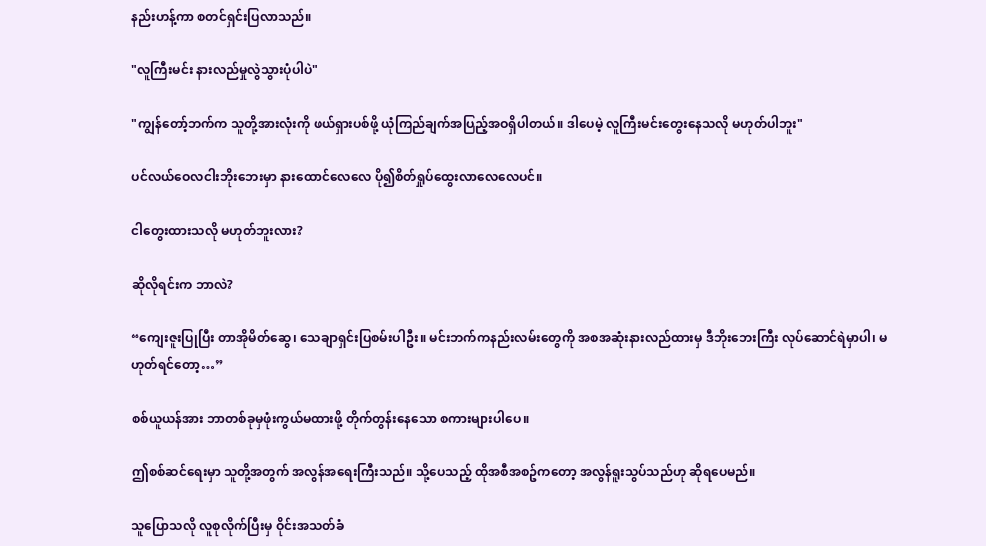နည်းဟန့်ကာ စတင်ရှင်းပြလာသည်။

"လူကြီးမင်း နားလည်မှုလွဲသွားပုံပါပဲ"

"ကျွန်တော့်ဘက်က သူတို့အားလုံးကို ဖယ်ရှားပစ်ဖို့ ယုံကြည်ချက်အပြည့်အဝရှိပါတယ်။ ဒါပေမဲ့ လူကြီးမင်းတွေးနေသလို မဟုတ်ပါဘူး"

ပင်လယ်ဝေလငါးဘိုးဘေးမှာ နားထောင်လေလေ ပို၍စိတ်ရှုပ်ထွေးလာလေလေပင်။

ငါတွေးထားသလို မဟုတ်ဘူးလား?

ဆိုလိုရင်းက ဘာလဲ?

“ကျေးဇူးပြုပြီး တာအိုမိတ်ဆွေ၊ သေချာရှင်းပြစမ်းပါဦး။ မင်းဘက်ကနည်းလမ်းတွေကို အစအဆုံးနားလည်ထားမှ ဒီဘိုးဘေးကြီး လုပ်ဆောင်ရဲမှာပါ၊ မဟုတ်ရင်တော့…”

စစ်ယူယန်အား ဘာတစ်ခုမှဖုံးကွယ်မထားဖို့ တိုက်တွန်းနေသော စကားများပါပေ။

ဤစစ်ဆင်ရေးမှာ သူတို့အတွက် အလွန်အရေးကြီးသည်။ သို့ပေသည့် ထိုအစီအစဥ်ကတော့ အလွန်ရူးသွပ်သည်ဟု ဆိုရပေမည်။

သူပြောသလို လူစုလိုက်ပြီးမှ ဝိုင်းအသတ်ခံ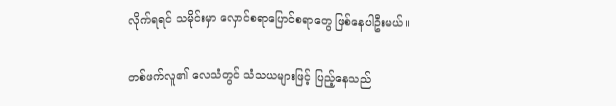လိုက်ရရင် သမိုင်းမှာ လှောင်စရာပြောင်စရာတွေ ဖြစ်နေပါဦးမယ်။

တစ်ဖက်လူ၏ လေသံတွင် သံသယများဖြင့် ပြည့်နေသည်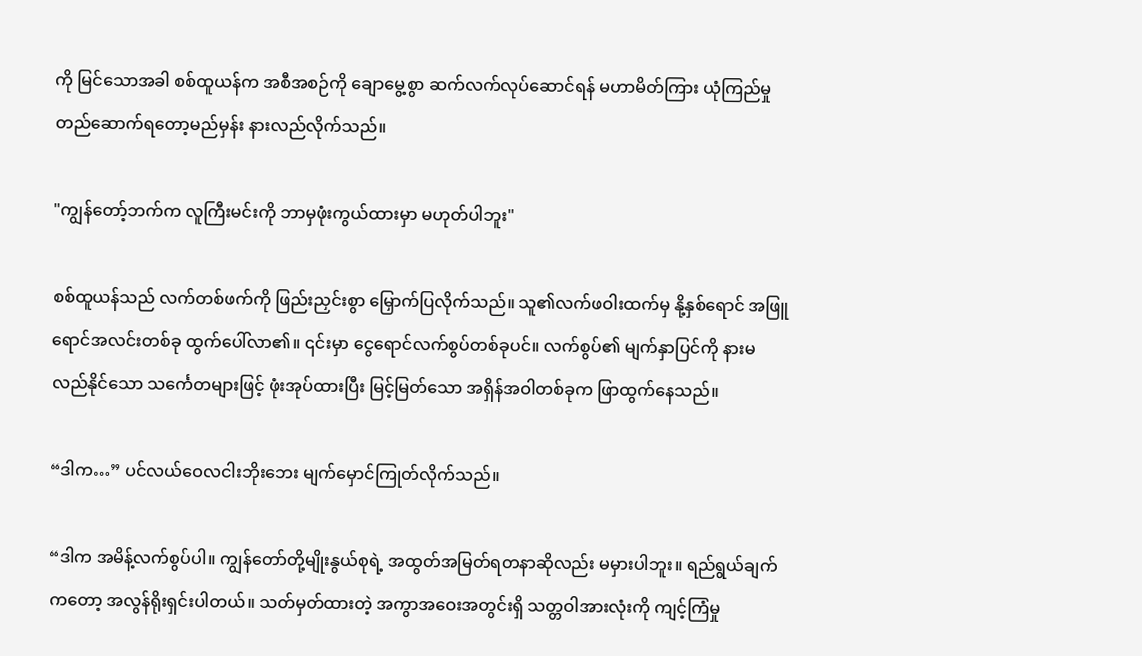ကို မြင်သောအခါ စစ်ထူယန်က အစီအစဉ်ကို ချောမွေ့စွာ ဆက်လက်လုပ်ဆောင်ရန် မဟာမိတ်ကြား ယုံကြည်မှုတည်ဆောက်ရတော့မည်မှန်း နားလည်လိုက်သည်။

"ကျွန်တော့်ဘက်က လူကြီးမင်းကို ဘာမှဖုံးကွယ်ထားမှာ မဟုတ်ပါဘူး"

စစ်ထူယန်သည် လက်တစ်ဖက်ကို ဖြည်းညှင်းစွာ မြှောက်ပြလိုက်သည်။ သူ၏လက်ဖဝါးထက်မှ နို့နှစ်ရောင် အဖြူရောင်အလင်းတစ်ခု ထွက်ပေါ်လာ၏။ ၎င်းမှာ ငွေရောင်လက်စွပ်တစ်ခုပင်။ လက်စွပ်၏ မျက်နှာပြင်ကို နားမလည်နိုင်သော သင်္ကေတများဖြင့် ဖုံးအုပ်ထားပြီး မြင့်မြတ်သော အရှိန်အဝါတစ်ခုက ဖြာထွက်နေသည်။

“ဒါက…” ပင်လယ်ဝေလငါးဘိုးဘေး မျက်မှောင်ကြုတ်လိုက်သည်။

“ဒါက အမိန့်လက်စွပ်ပါ။ ကျွန်တော်တို့မျိုးနွယ်စုရဲ့ အထွတ်အမြတ်ရတနာဆိုလည်း မမှားပါဘူး။ ရည်ရွယ်ချက်ကတော့ အလွန်ရိုးရှင်းပါတယ်။ သတ်မှတ်ထားတဲ့ အကွာအဝေးအတွင်းရှိ သတ္တဝါအားလုံးကို ကျင့်ကြံမှု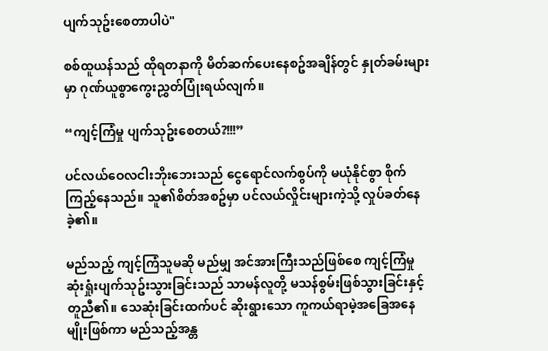ပျက်သုဥ်းစေတာပါပဲ"

စစ်ထူယန်သည် ထိုရတနာကို မိတ်ဆက်ပေးနေစဥ်အချိန်တွင် နှုတ်ခမ်းများမှာ ဂုဏ်ယူစွာကွေးညွှတ်ပြုံးရယ်လျက်။

“ကျင့်ကြံမှု ပျက်သုဥ်းစေတယ်?!!!”

ပင်လယ်ဝေလငါးဘိုးဘေးသည် ငွေရောင်လက်စွပ်ကို မယုံနိုင်စွာ စိုက်ကြည့်နေသည်။ သူ၏စိတ်အစဥ်မှာ ပင်လယ်လှိုင်းများကဲ့သို့ လှုပ်ခတ်နေခဲ့၏။

မည်သည့် ကျင့်ကြံသူမဆို မည်မျှ အင်အားကြီးသည်ဖြစ်စေ ကျင့်ကြံမှု ဆုံးရှုံးပျက်သုဥ်းသွားခြင်းသည် သာမန်လူတို့ မသန်စွမ်းဖြစ်သွားခြင်းနှင့် တူညီ၏။ သေဆုံးခြင်းထက်ပင် ဆိုးရွားသော ကူကယ်ရာမဲ့အခြေအနေမျိုးဖြစ်ကာ မည်သည့်အန္တ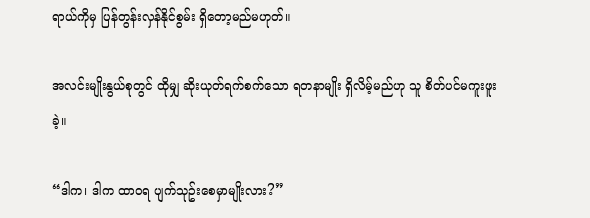ရာယ်ကိုမှ ပြန်တွန်းလှန်နိုင်စွမ်း ရှိတော့မည်မဟုတ်။

အလင်းမျိုးနွယ်စုတွင် ထိုမျှ ဆိုးယုတ်ရက်စက်သော ရတနာမျိုး ရှိလိမ့်မည်ဟု သူ စိတ်ပင်မကူးဖူးခဲ့။

“ဒါက၊ ဒါက ထာဝရ ပျက်သုဥ်းစေမှာမျိုးလား?”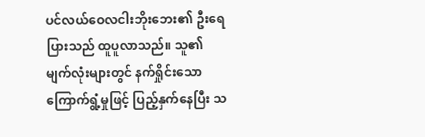ပင်လယ်ဝေလငါးဘိုးဘေး၏ ဦးရေပြားသည် ထူပူလာသည်။ သူ၏မျက်လုံးများတွင် နက်ရှိုင်းသော ကြောက်ရွံ့မှုဖြင့် ပြည့်နှက်နေပြီး သ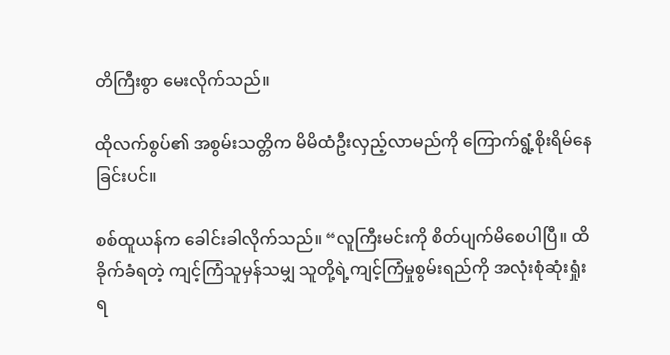တိကြီးစွာ မေးလိုက်သည်။

ထိုလက်စွပ်၏ အစွမ်းသတ္တိက မိမိထံဦးလှည့်လာမည်ကို ကြောက်ရွံ့စိုးရိမ်နေခြင်းပင်။

စစ်ထူယန်က ခေါင်းခါလိုက်သည်။ “လူကြီးမင်းကို စိတ်ပျက်မိစေပါပြီ။ ထိခိုက်ခံရတဲ့ ကျင့်ကြံသူမှန်သမျှ သူတို့ရဲ့ကျင့်ကြံမှုစွမ်းရည်ကို အလုံးစုံဆုံးရှုံးရ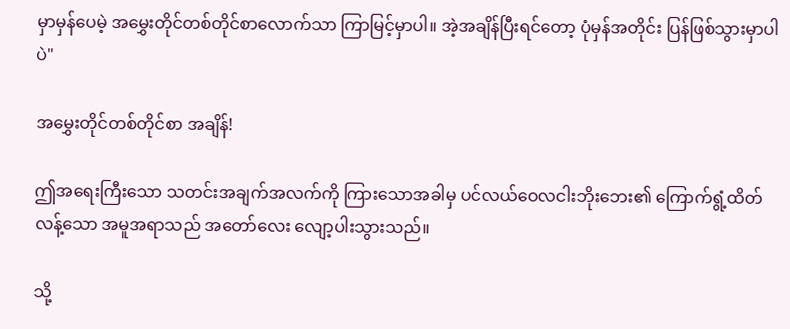မှာမှန်ပေမဲ့ အမွှေးတိုင်တစ်တိုင်စာလောက်သာ ကြာမြင့်မှာပါ။ အဲ့အချိန်ပြီးရင်တော့ ပုံမှန်အတိုင်း ပြန်ဖြစ်သွားမှာပါပဲ"

အမွှေးတိုင်တစ်တိုင်စာ အချိန်!

ဤအရေးကြီးသော သတင်းအချက်အလက်ကို ကြားသောအခါမှ ပင်လယ်ဝေလငါးဘိုးဘေး၏ ကြောက်ရွံ့ထိတ်လန့်သော အမူအရာသည် အတော်လေး လျော့ပါးသွားသည်။

သို့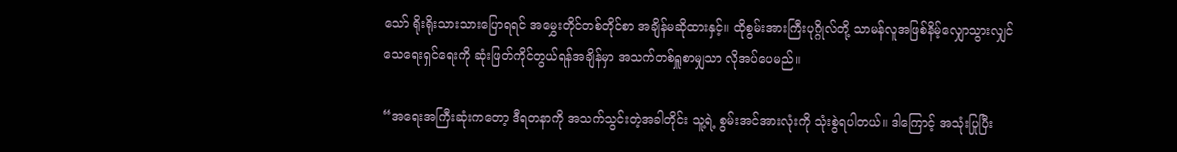သော် ရိုးရိုးသားသားပြောရရင် အမွှေးတိုင်တစ်တိုင်စာ အချိန်မဆိုထားနှင့်။ ထိုစွမ်းအားကြီးပုဂ္ဂိုလ်တို့ သာမန်လူအဖြစ်နိမ့်လျှောသွားလျှင် သေရေးရှင်ရေးကို ဆုံးဖြတ်ကိုင်တွယ်ရန်အချိန်မှာ အသက်တစ်ရှူစာမျှသာ လိုအပ်ပေမည်။

“အရေးအကြီးဆုံးကတော့ ဒီရတနာကို အသက်သွင်းတဲ့အခါတိုင်း သူ့ရဲ့ စွမ်းအင်အားလုံးကို သုံးစွဲရပါတယ်။ ဒါကြောင့် အသုံးပြုပြီး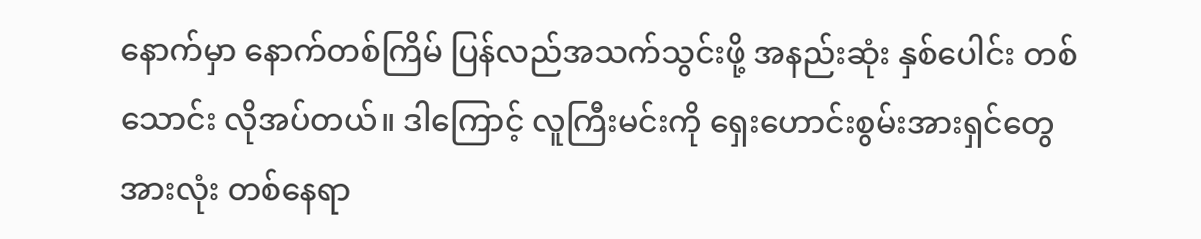နောက်မှာ နောက်တစ်ကြိမ် ပြန်လည်အသက်သွင်းဖို့ အနည်းဆုံး နှစ်ပေါင်း တစ်သောင်း လိုအပ်တယ်။ ဒါကြောင့် လူကြီးမင်းကို ရှေးဟောင်းစွမ်းအားရှင်တွေအားလုံး တစ်နေရာ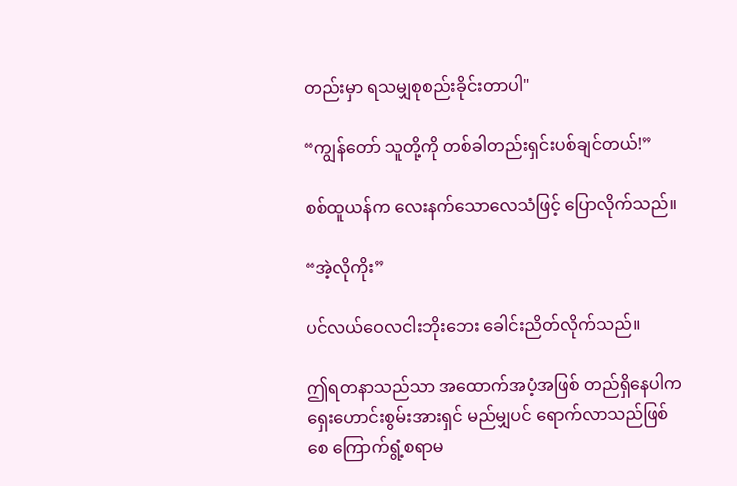တည်းမှာ ရသမျှစုစည်းခိုင်းတာပါ"

“ကျွန်တော် သူတို့ကို တစ်ခါတည်းရှင်းပစ်ချင်တယ်!”

စစ်ထူယန်က လေးနက်သောလေသံဖြင့် ပြောလိုက်သည်။

“အဲ့လိုကိုး”

ပင်လယ်ဝေလငါးဘိုးဘေး ခေါင်းညိတ်လိုက်သည်။

ဤရတနာသည်သာ အထောက်အပံ့အဖြစ် တည်ရှိနေပါက ရှေးဟောင်းစွမ်းအားရှင် မည်မျှပင် ရောက်လာသည်ဖြစ်စေ ကြောက်ရွံ့စရာမ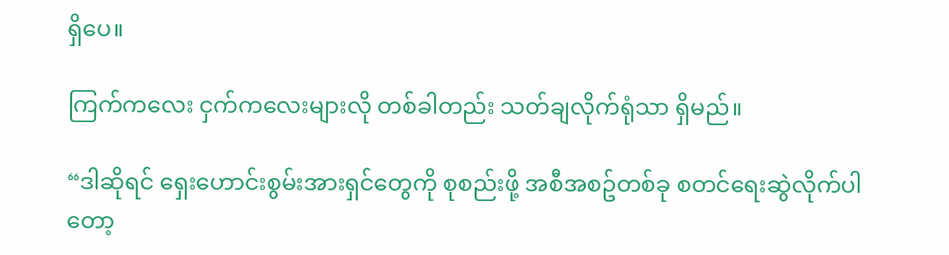ရှိပေ။

ကြက်ကလေး ငှက်ကလေးများလို တစ်ခါတည်း သတ်ချလိုက်ရုံသာ ရှိမည်။

“ဒါဆိုရင် ရှေးဟောင်းစွမ်းအားရှင်တွေကို စုစည်းဖို့ အစီအစဥ်တစ်ခု စတင်ရေးဆွဲလိုက်ပါတော့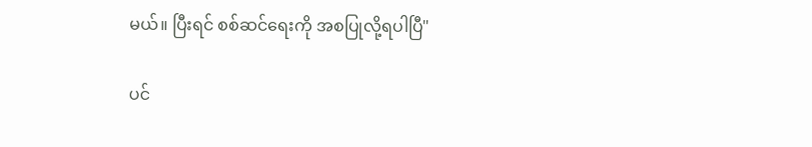မယ်။ ပြီးရင် စစ်ဆင်ရေးကို အစပြုလို့ရပါပြီ"

ပင်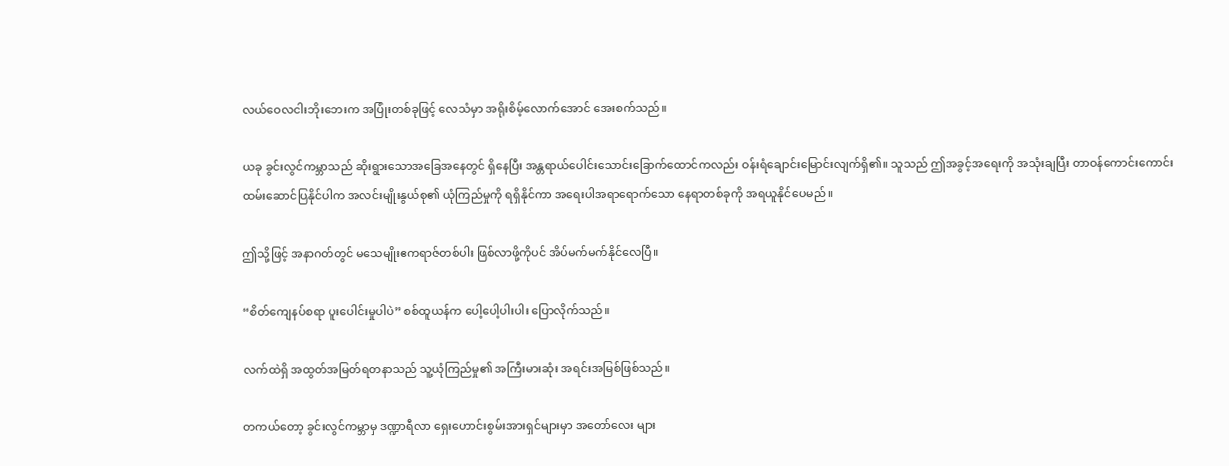လယ်ဝေလငါးဘိုးဘေးက အပြုံးတစ်ခုဖြင့် လေသံမှာ အရိုးစိမ့်လောက်အောင် အေးစက်သည်။

ယခု ခွင်းလွင်ကမ္ဘာသည် ဆိုးရွားသောအခြေအနေတွင် ရှိနေပြီး အန္တရာယ်ပေါင်းသောင်းခြောက်ထောင်ကလည်း ဝန်းရံချောင်းမြောင်းလျက်ရှိ၏။ သူသည် ဤအခွင့်အရေးကို အသုံးချပြီး တာဝန်ကောင်းကောင်း ထမ်းဆောင်ပြနိုင်ပါက အလင်းမျိုးနွယ်စု၏ ယုံကြည်မှုကို ရရှိနိုင်ကာ အရေးပါအရာရောက်သော နေရာတစ်ခုကို အရယူနိုင်ပေမည်။

ဤသို့ဖြင့် အနာဂတ်တွင် မသေမျိုးဧကရာဇ်တစ်ပါး ဖြစ်လာဖို့ကိုပင် အိပ်မက်မက်နိုင်လေပြီ။

“စိတ်ကျေနပ်စရာ ပူးပေါင်းမှုပါပဲ” စစ်ထူယန်က ပေါ့ပေါ့ပါးပါး ပြောလိုက်သည်။

လက်ထဲရှိ အထွတ်အမြတ်ရတနာသည် သူ့ယုံကြည်မှု၏ အကြီးမားဆုံး အရင်းအမြစ်ဖြစ်သည်။

တကယ်တော့ ခွင်းလွင်ကမ္ဘာမှ ဒဏ္ဍာရီလာ ရှေးဟောင်းစွမ်းအားရှင်များမှာ အတော်လေး များ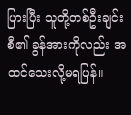ပြားပြီး သူတို့တစ်ဦးချင်းစီ၏ ခွန်အားကိုလည်း အထင်သေးလို့မရပြန်။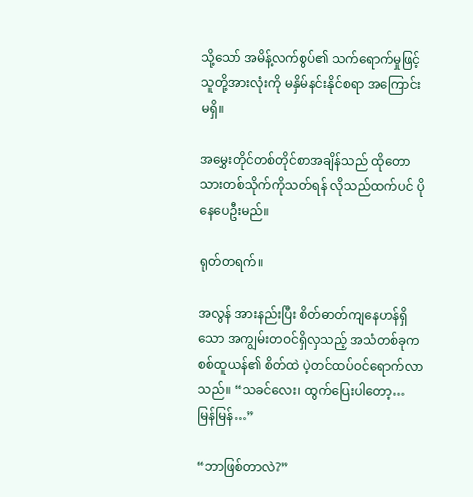သို့သော် အမိန့်လက်စွပ်၏ သက်ရောက်မှုဖြင့် သူတို့အားလုံးကို မနှိမ်နင်းနိုင်စရာ အကြောင်းမရှိ။

အမွှေးတိုင်တစ်တိုင်စာအချိန်သည် ထိုတောသားတစ်သိုက်ကိုသတ်ရန် လိုသည်ထက်ပင် ပိုနေပေဦးမည်။

ရုတ်တရက်။

အလွန် အားနည်းပြီး စိတ်ဓာတ်ကျနေဟန်ရှိသော အကျွမ်းတဝင်ရှိလှသည့် အသံတစ်ခုက စစ်ထူယန်၏ စိတ်ထဲ ပဲ့တင်ထပ်ဝင်ရောက်လာသည်။ “သခင်လေး၊ ထွက်ပြေးပါတော့… မြန်မြန်…”

“ဘာဖြစ်တာလဲ?”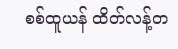စစ်ထူယန် ထိတ်လန့်တ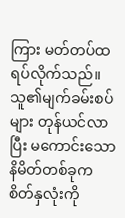ကြား မတ်တပ်ထရပ်လိုက်သည်။ သူ၏မျက်ခမ်းစပ်များ တုန်ယင်လာပြီး မကောင်းသော နိမိတ်တစ်ခုက စိတ်နှလုံးကို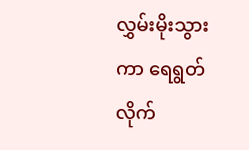လွှမ်းမိုးသွားကာ ရေရွတ်လိုက်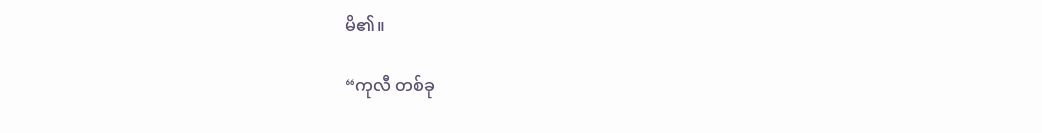မိ၏။

“ကုလီ တစ်ခု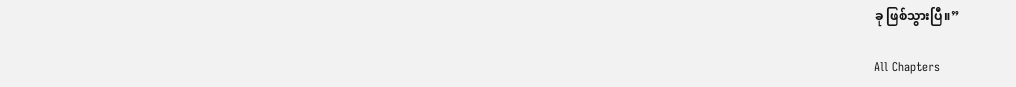ခု ဖြစ်သွားပြီ။”

All Chapters